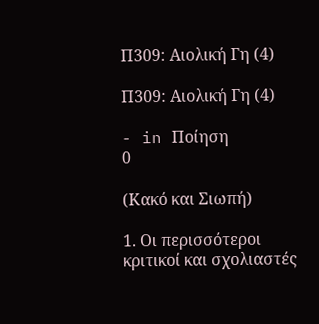Π309: Αιολική Γη (4)

Π309: Αιολική Γη (4)

- in Ποίηση
0

(Κακό και Σιωπή)

1. Οι περισσότεροι κριτικοί και σχολιαστές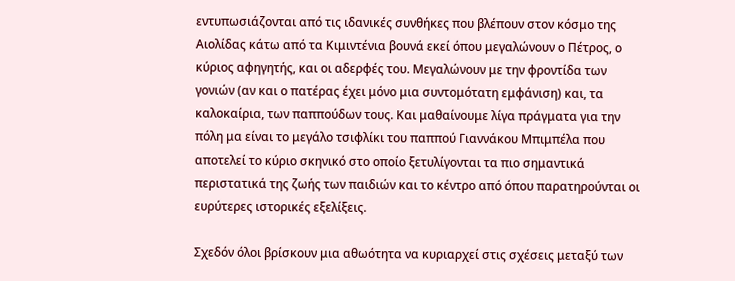εντυπωσιάζονται από τις ιδανικές συνθήκες που βλέπουν στον κόσμο της Αιολίδας κάτω από τα Κιμιντένια βουνά εκεί όπου μεγαλώνουν ο Πέτρος, ο κύριος αφηγητής, και οι αδερφές του. Μεγαλώνουν με την φροντίδα των γονιών (αν και ο πατέρας έχει μόνο μια συντομότατη εμφάνιση) και, τα καλοκαίρια, των παππούδων τους. Και μαθαίνουμε λίγα πράγματα για την πόλη μα είναι το μεγάλο τσιφλίκι του παππού Γιαννάκου Μπιμπέλα που αποτελεί το κύριο σκηνικό στο οποίο ξετυλίγονται τα πιο σημαντικά περιστατικά της ζωής των παιδιών και το κέντρο από όπου παρατηρούνται οι ευρύτερες ιστορικές εξελίξεις.

Σχεδόν όλοι βρίσκουν μια αθωότητα να κυριαρχεί στις σχέσεις μεταξύ των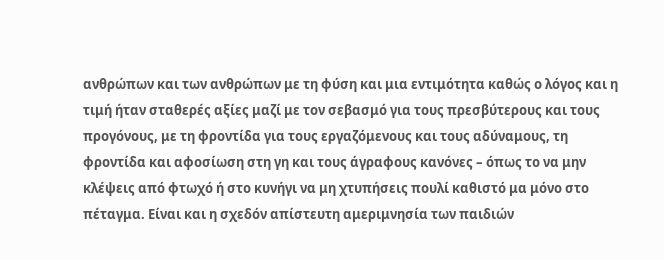ανθρώπων και των ανθρώπων με τη φύση και μια εντιμότητα καθώς ο λόγος και η τιμή ήταν σταθερές αξίες μαζί με τον σεβασμό για τους πρεσβύτερους και τους προγόνους, με τη φροντίδα για τους εργαζόμενους και τους αδύναμους, τη φροντίδα και αφοσίωση στη γη και τους άγραφους κανόνες – όπως το να μην κλέψεις από φτωχό ή στο κυνήγι να μη χτυπήσεις πουλί καθιστό μα μόνο στο πέταγμα. Είναι και η σχεδόν απίστευτη αμεριμνησία των παιδιών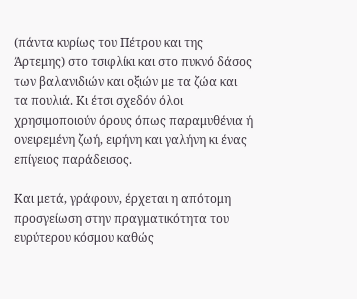(πάντα κυρίως του Πέτρου και της Άρτεμης) στο τσιφλίκι και στο πυκνό δάσος των βαλανιδιών και οξιών με τα ζώα και τα πουλιά. Κι έτσι σχεδόν όλοι χρησιμοποιούν όρους όπως παραμυθένια ή ονειρεμένη ζωή, ειρήνη και γαλήνη κι ένας επίγειος παράδεισος.

Και μετά, γράφουν, έρχεται η απότομη προσγείωση στην πραγματικότητα του ευρύτερου κόσμου καθώς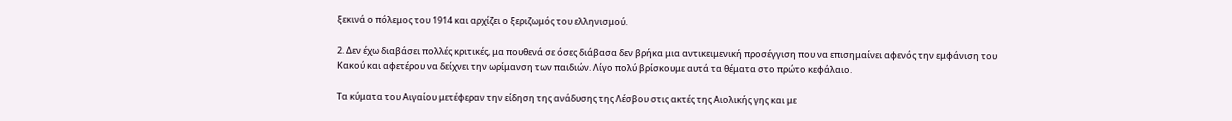ξεκινά ο πόλεμος του 1914 και αρχίζει ο ξεριζωμός του ελληνισμού.

2. Δεν έχω διαβάσει πολλές κριτικές, μα πουθενά σε όσες διάβασα δεν βρήκα μια αντικειμενική προσέγγιση που να επισημαίνει αφενός την εμφάνιση του Κακού και αφετέρου να δείχνει την ωρίμανση των παιδιών. Λίγο πολύ βρίσκουμε αυτά τα θέματα στο πρώτο κεφάλαιο.

Τα κύματα του Αιγαίου μετέφεραν την είδηση της ανάδυσης της Λέσβου στις ακτές της Αιολικής γης και με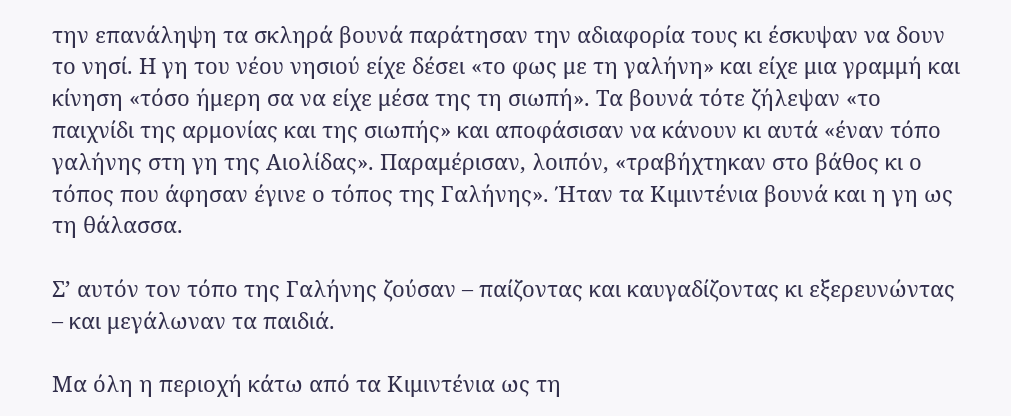την επανάληψη τα σκληρά βουνά παράτησαν την αδιαφορία τους κι έσκυψαν να δουν το νησί. Η γη του νέου νησιού είχε δέσει «το φως με τη γαλήνη» και είχε μια γραμμή και κίνηση «τόσο ήμερη σα να είχε μέσα της τη σιωπή». Τα βουνά τότε ζήλεψαν «το παιχνίδι της αρμονίας και της σιωπής» και αποφάσισαν να κάνουν κι αυτά «έναν τόπο γαλήνης στη γη της Αιολίδας». Παραμέρισαν, λοιπόν, «τραβήχτηκαν στο βάθος κι ο τόπος που άφησαν έγινε ο τόπος της Γαλήνης». Ήταν τα Κιμιντένια βουνά και η γη ως τη θάλασσα.

Σ’ αυτόν τον τόπο της Γαλήνης ζούσαν – παίζοντας και καυγαδίζοντας κι εξερευνώντας – και μεγάλωναν τα παιδιά.

Μα όλη η περιοχή κάτω από τα Κιμιντένια ως τη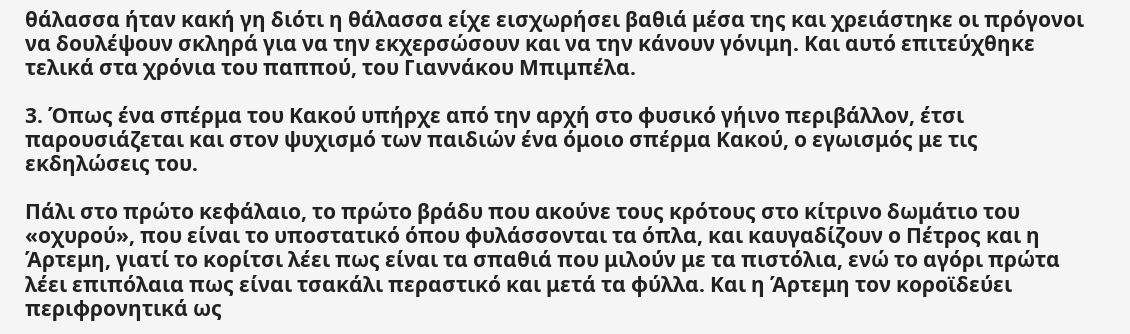θάλασσα ήταν κακή γη διότι η θάλασσα είχε εισχωρήσει βαθιά μέσα της και χρειάστηκε οι πρόγονοι να δουλέψουν σκληρά για να την εκχερσώσουν και να την κάνουν γόνιμη. Και αυτό επιτεύχθηκε τελικά στα χρόνια του παππού, του Γιαννάκου Μπιμπέλα.

3. Όπως ένα σπέρμα του Κακού υπήρχε από την αρχή στο φυσικό γήινο περιβάλλον, έτσι παρουσιάζεται και στον ψυχισμό των παιδιών ένα όμοιο σπέρμα Κακού, ο εγωισμός με τις εκδηλώσεις του.

Πάλι στο πρώτο κεφάλαιο, το πρώτο βράδυ που ακούνε τους κρότους στο κίτρινο δωμάτιο του «οχυρού», που είναι το υποστατικό όπου φυλάσσονται τα όπλα, και καυγαδίζουν ο Πέτρος και η Άρτεμη, γιατί το κορίτσι λέει πως είναι τα σπαθιά που μιλούν με τα πιστόλια, ενώ το αγόρι πρώτα λέει επιπόλαια πως είναι τσακάλι περαστικό και μετά τα φύλλα. Και η Άρτεμη τον κοροϊδεύει περιφρονητικά ως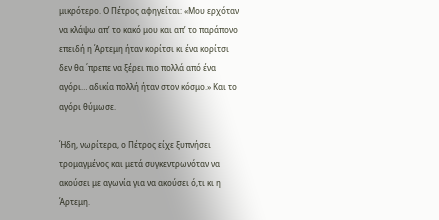μικρότερο. Ο Πέτρος αφηγείται: «Μου ερχόταν να κλάψω απ’ το κακό μου και απ’ το παράπονο επειδή η Άρτεμη ήταν κορίτσι κι ένα κορίτσι δεν θα ΄πρεπε να ξέρει πιο πολλά από ένα αγόρι… αδικία πολλή ήταν στον κόσμο.» Και το αγόρι θύμωσε.

Ήδη, νωρίτερα, ο Πέτρος είχε ξυπνήσει τρομαγμένος και μετά συγκεντρωνόταν να ακούσει με αγωνία για να ακούσει ό,τι κι η Άρτεμη.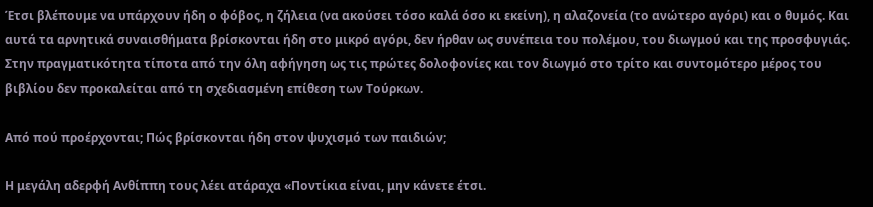Έτσι βλέπουμε να υπάρχουν ήδη ο φόβος, η ζήλεια (να ακούσει τόσο καλά όσο κι εκείνη), η αλαζονεία (το ανώτερο αγόρι) και ο θυμός. Και αυτά τα αρνητικά συναισθήματα βρίσκονται ήδη στο μικρό αγόρι, δεν ήρθαν ως συνέπεια του πολέμου, του διωγμού και της προσφυγιάς. Στην πραγματικότητα τίποτα από την όλη αφήγηση ως τις πρώτες δολοφονίες και τον διωγμό στο τρίτο και συντομότερο μέρος του βιβλίου δεν προκαλείται από τη σχεδιασμένη επίθεση των Τούρκων.

Από πού προέρχονται; Πώς βρίσκονται ήδη στον ψυχισμό των παιδιών;

Η μεγάλη αδερφή Ανθίππη τους λέει ατάραχα «Ποντίκια είναι, μην κάνετε έτσι.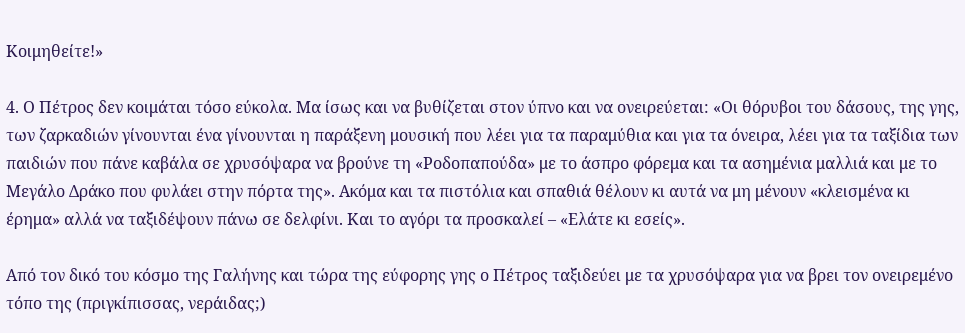Κοιμηθείτε!»

4. Ο Πέτρος δεν κοιμάται τόσο εύκολα. Μα ίσως και να βυθίζεται στον ύπνο και να ονειρεύεται: «Οι θόρυβοι του δάσους, της γης, των ζαρκαδιών γίνουνται ένα γίνουνται η παράξενη μουσική που λέει για τα παραμύθια και για τα όνειρα, λέει για τα ταξίδια των παιδιών που πάνε καβάλα σε χρυσόψαρα να βρούνε τη «Ροδοπαπούδα» με το άσπρο φόρεμα και τα ασημένια μαλλιά και με το Μεγάλο Δράκο που φυλάει στην πόρτα της». Ακόμα και τα πιστόλια και σπαθιά θέλουν κι αυτά να μη μένουν «κλεισμένα κι έρημα» αλλά να ταξιδέψουν πάνω σε δελφίνι. Και το αγόρι τα προσκαλεί – «Ελάτε κι εσείς».

Από τον δικό του κόσμο της Γαλήνης και τώρα της εύφορης γης ο Πέτρος ταξιδεύει με τα χρυσόψαρα για να βρει τον ονειρεμένο τόπο της (πριγκίπισσας, νεράιδας;)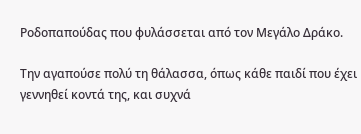Ροδοπαπούδας που φυλάσσεται από τον Μεγάλο Δράκο.

Την αγαπούσε πολύ τη θάλασσα, όπως κάθε παιδί που έχει γεννηθεί κοντά της, και συχνά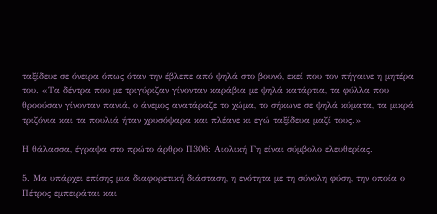ταξίδευε σε όνειρα όπως όταν την έβλεπε από ψηλά στο βουνό, εκεί που τον πήγαινε η μητέρα του. «Τα δέντρα που με τριγύριζαν γίνονταν καράβια με ψηλά κατάρτια, τα φύλλα που θροούσαν γίνονταν πανιά, ο άνεμος ανατάραζε το χώμα, το σήκωνε σε ψηλά κύματα, τα μικρά τριζόνια και τα πουλιά ήταν χρυσόψαρα και πλέανε κι εγώ ταξίδευα μαζί τους.»

Η θάλασσα, έγραψα στο πρώτο άρθρο Π306: Αιολική Γη είναι σύμβολο ελευθερίας.

5. Μα υπάρχει επίσης μια διαφορετική διάσταση, η ενότητα με τη σύνολη φύση, την οποία ο Πέτρος εμπειράται και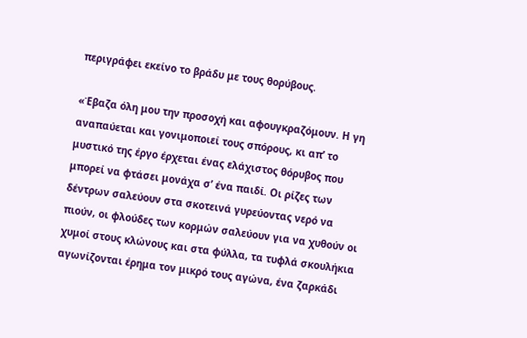περιγράφει εκείνο το βράδυ με τους θορύβους.

«Έβαζα όλη μου την προσοχή και αφουγκραζόμουν. Η γη αναπαύεται και γονιμοποιεί τους σπόρους, κι απ’ το μυστικό της έργο έρχεται ένας ελάχιστος θόρυβος που μπορεί να φτάσει μονάχα σ’ ένα παιδί. Οι ρίζες των δέντρων σαλεύουν στα σκοτεινά γυρεύοντας νερό να πιούν, οι φλούδες των κορμών σαλεύουν για να χυθούν οι χυμοί στους κλώνους και στα φύλλα, τα τυφλά σκουλήκια αγωνίζονται έρημα τον μικρό τους αγώνα, ένα ζαρκάδι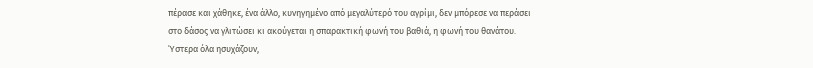πέρασε και χάθηκε, ένα άλλο, κυνηγημένο από μεγαλύτερό του αγρίμι, δεν μπόρεσε να περάσει στο δάσος να γλιτώσει κι ακούγεται η σπαρακτική φωνή του βαθιά, η φωνή του θανάτου. Ύστερα όλα ησυχάζουν,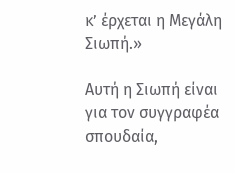κ’ έρχεται η Μεγάλη Σιωπή.»

Αυτή η Σιωπή είναι για τον συγγραφέα σπουδαία,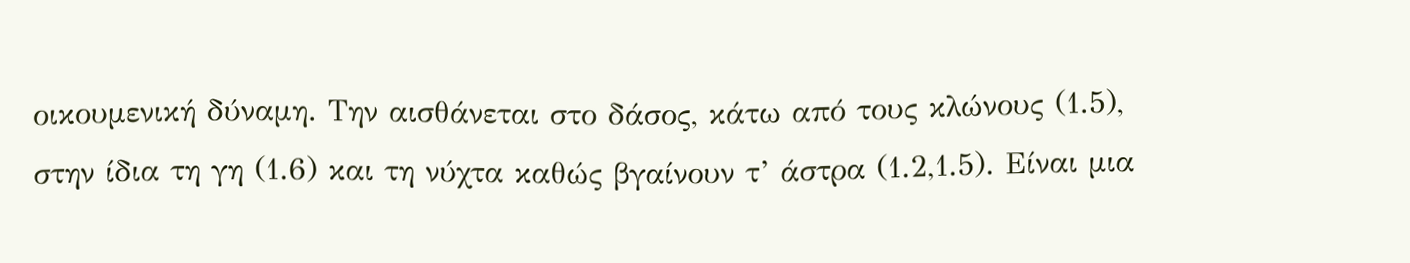οικουμενική δύναμη. Την αισθάνεται στο δάσος, κάτω από τους κλώνους (1.5), στην ίδια τη γη (1.6) και τη νύχτα καθώς βγαίνουν τ’ άστρα (1.2,1.5). Είναι μια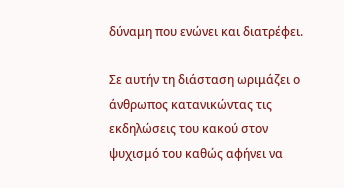δύναμη που ενώνει και διατρέφει.

Σε αυτήν τη διάσταση ωριμάζει ο άνθρωπος κατανικώντας τις εκδηλώσεις του κακού στον ψυχισμό του καθώς αφήνει να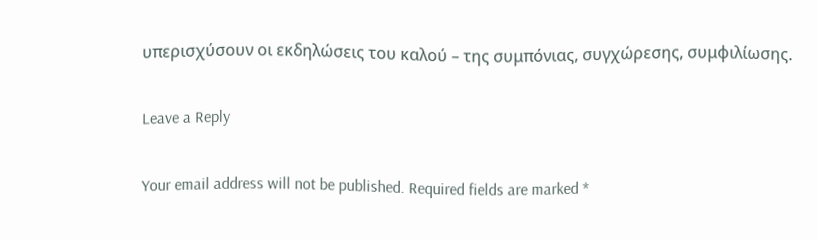υπερισχύσουν οι εκδηλώσεις του καλού – της συμπόνιας, συγχώρεσης, συμφιλίωσης.

Leave a Reply

Your email address will not be published. Required fields are marked *